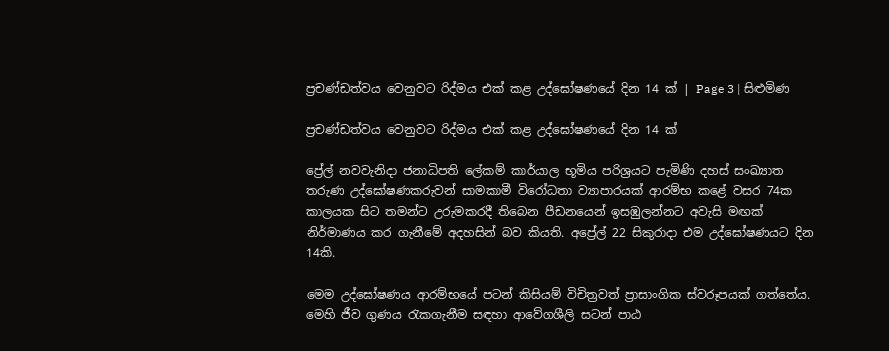ප්‍රචණ්ඩත්වය වෙනුවට රිද්මය එක් කළ උද්ඝෝෂණයේ දින 14 ක් | Page 3 | සිළුමිණ

ප්‍රචණ්ඩත්වය වෙනුවට රිද්මය එක් කළ උද්ඝෝෂණයේ දින 14 ක්

ප්‍රේල් නවවැනිදා ජනාධිපති ලේකම් කාර්යාල භූමිය පරිශ්‍රයට පැමිණි දහස් සංඛ්‍යාත තරුණ උද්ඝෝෂණකරුවන් සාමකාමී විරෝධතා ව්‍යාපාරයක් ආරම්භ කළේ වසර 74ක කාලයක සිට තමන්ට උරුමකරදී තිබෙන පීඩනයෙන් ඉසඹුලන්නට අවැසි මඟක් නිර්මාණය කර ගැනීමේ අදහසින් බව කියති. අප්‍රේල් 22 සිකුරාදා එම උද්ඝෝෂණයට දින 14කි.

මෙම උද්ඝෝෂණය ආරම්භයේ පටන් කිසියම් විචිත්‍රවත් ප්‍රාසාංගික ස්වරූපයක් ගත්තේය. මෙහි ජීව ගුණය රැකගැනීම සඳහා ආවේගශීලි සටන් පාඨ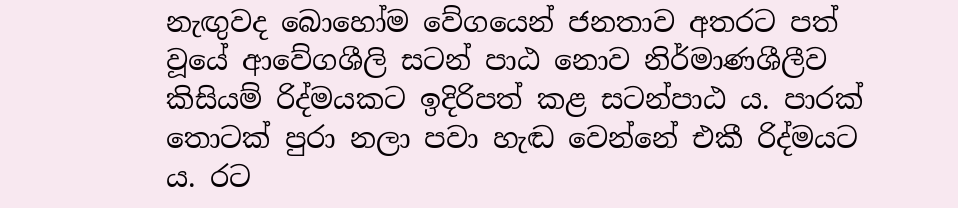නැඟුවද බොහෝම වේගයෙන් ජනතාව අතරට පත් වූයේ ආවේගශීලි සටන් පාඨ නොව නිර්මාණශීලීව කිසියම් රිද්මයකට ඉදිරිපත් කළ සටන්පාඨ ය. පාරක් තොටක් පුරා නලා පවා හැඬ වෙන්නේ එකී රිද්මයට ය. රට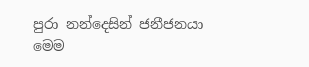පුරා නන්දෙසින් ජනීජනයා මෙම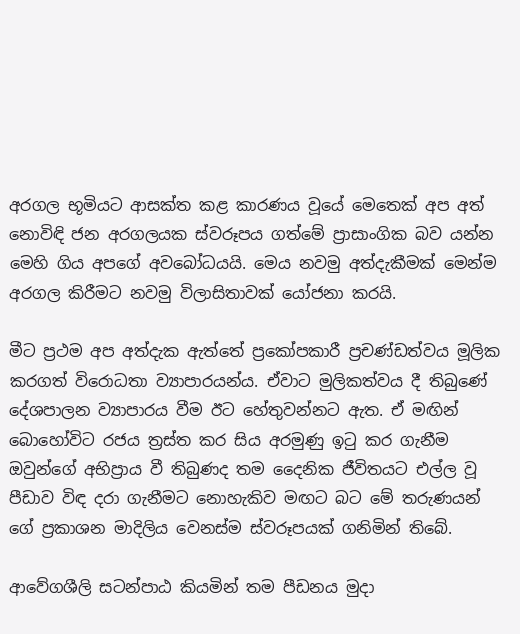අරගල භූමියට ආසක්ත කළ කාරණය වූයේ මෙතෙක් අප අත් නොවිඳි ජන අරගලයක ස්වරූපය ගත්මේ ප්‍රාසාංගික බව යන්න මෙහි ගිය අපගේ අවබෝධයයි. මෙය නවමු අත්දැකීමක් මෙන්ම අරගල කිරීමට නවමු විලාසිතාවක් යෝජනා කරයි.

මීට ප්‍රථම අප අත්දැක ඇත්තේ ප්‍රකෝපකාරී ප්‍රචණ්ඩත්වය මූලික කරගත් විරොධතා ව්‍යාපාරයන්ය. ඒවාට මුලිකත්වය දී තිබුණේ දේශපාලන ව්‍යාපාරය වීම ඊට හේතුවන්නට ඇත. ඒ මඟින් බොහෝවිට රජය ත්‍රස්ත කර සිය අරමුණු ඉටු කර ගැනීම ඔවුන්ගේ අභිප්‍රාය වී තිබුණද තම දෛනික ජීවිතයට එල්ල වූ පීඩාව විඳ දරා ගැනීමට නොහැකිව මඟට බට මේ තරුණයන් ගේ ප්‍රකාශන මාදිලිය වෙනස්ම ස්වරූපයක් ගනිමින් තිබේ.

ආවේගශීලි සටන්පාඨ කියමින් තම පීඩනය මුදා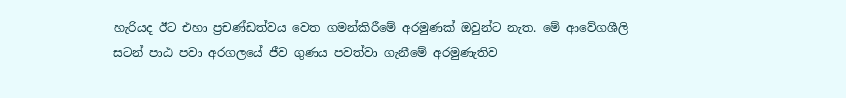හැරියද ඊට එහා ප්‍රචණ්ඩත්වය වෙත ගමන්කිරීමේ අරමුණක් ඔවුන්ට නැත. මේ ආවේගශීලි සටන් පාඨ පවා අරගලයේ ජීව ගුණය පවත්වා ගැනීමේ අරමුණැතිව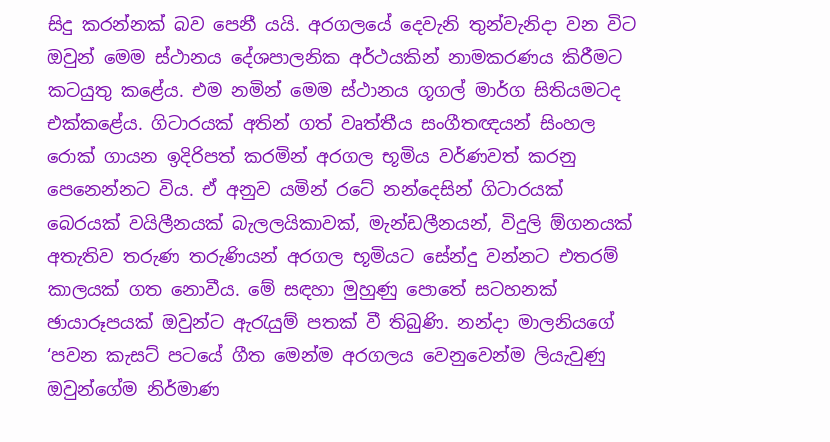සිදු කරන්නක් බව පෙනී යයි. අරගලයේ දෙවැනි තුන්වැනිදා වන විට ඔවුන් මෙම ස්ථානය දේශපාලනික අර්ථයකින් නාමකරණය කිරීමට කටයුතු කළේය. එම නමින් මෙම ස්ථානය ගූගල් මාර්ග සිතියමටද එක්කළේය. ගිටාරයක් අතින් ගත් වෘත්තීය සංගීතඥයන් සිංහල රොක් ගායන ඉදිරිපත් කරමින් අරගල භූමිය වර්ණවත් කරනු පෙනෙන්නට විය. ඒ අනුව යමින් රටේ නන්දෙසින් ගිටාරයක් බෙරයක් වයිලීනයක් බැලලයිකාවක්, මැන්ඩලීනයන්, විදුලි ඕගනයක් අතැතිව තරුණ තරුණියන් අරගල භූමියට සේන්දු වන්නට එතරම් කාලයක් ගත නොවීය. මේ සඳහා මුහුණු පොතේ සටහනක් ඡායාරූපයක් ඔවුන්ට ඇරැයුම් පතක් වී තිබුණි. නන්දා මාලනියගේ ‘පවන කැසට් පටයේ ගීත මෙන්ම අරගලය වෙනුවෙන්ම ලියැවුණු ඔවුන්ගේම නිර්මාණ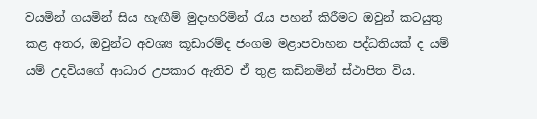වයමින් ගයමින් සිය හැඟීම් මුදාහරිමින් රැය පහන් කිරීමට ඔවුන් කටයුතු කළ අතර, ඔවුන්ට අවශ්‍ය කූඩාරම්ද ජංගම මළාපවාහන පද්ධතියක් ද යම් යම් උදවියගේ ආධාර උපකාර ඇතිව ඒ තුළ කඩිනමින් ස්ථාපිත විය.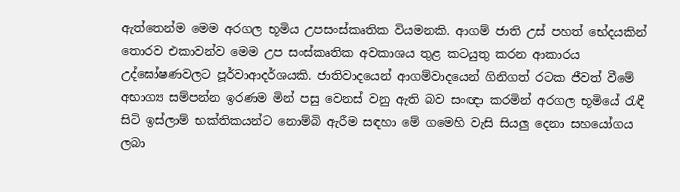ඇත්තෙන්ම මෙම අරගල භූමිය උපසංස්කෘතික වියමනකි. ආගම් ජාති උස් පහත් භේදයකින් තොරව එකාවන්ව මෙම උප සංස්කෘතික අවකාශය තුළ කටයුතු කරන ආකාරය උද්ඝෝෂණවලට පූර්වාආදර්ශයකි. ජාතිවාදයෙන් ආගම්වාදයෙන් ගිනිගත් රටක ජීවත් වීමේ අභාග්‍ය සම්පන්න ඉරණම මින් පසු වෙනස් වනු ඇති බව සංඥා කරමින් අරගල භූමියේ රැඳී සිටි ඉස්ලාම් භක්තිකයන්ට නොම්බි ඇරීම සඳහා මේ ගමෙහි වැසි සියලු දෙනා සහයෝගය ලබා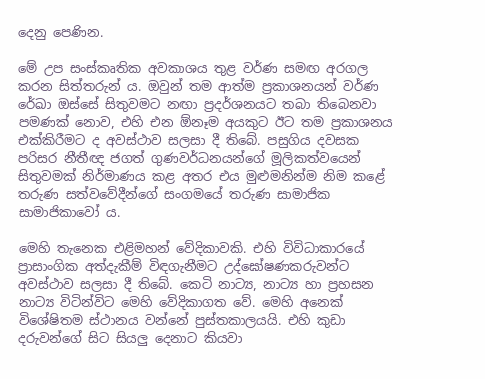දෙනු පෙණින.

මේ උප සංස්කෘතික අවකාශය තුළ වර්ණ සමඟ අරගල කරන සිත්තරුන් ය. ඔවුන් තම ආත්ම ප්‍රකාශනයන් වර්ණ රේඛා ඔස්සේ සිතුවමට නඟා ප්‍රදර්ශනයට තබා තිබෙනවා පමණක් නොව, එහි එන ඕනෑම අයකුට ඊට තම ප්‍රකාශනය එක්කිරීමට ද අවස්ථාව සලසා දී තිබේ. පසුගිය දවසක පරිසර නීතීඥ ජගත් ගුණවර්ධනයන්ගේ මූලිකත්වයෙන් සිතුවමක් නිර්මාණය කළ අතර එය මුළුමනින්ම නිම කළේ තරුණ සත්වවේදීන්ගේ සංගමයේ තරුණ සාමාජික සාමාජිකාවෝ ය.

මෙහි තැනෙක එළිමහන් වේදිකාවකි. එහි විවිධාකාරයේ ප්‍රාසාංගික අත්දැකීම් විඳගැනීමට උද්ඝෝෂණකරුවන්ට අවස්ථාව සලසා දී තිබේ. කෙටි නාට්‍ය, නාට්‍ය හා ප්‍රහසන නාට්‍ය විටින්විට මෙහි වේදිකාගත වේ. මෙහි අනෙක් විශේෂිතම ස්ථානය වන්නේ පුස්තකාලයයි. එහි කුඩා දරුවන්ගේ සිට සියලු දෙනාට කියවා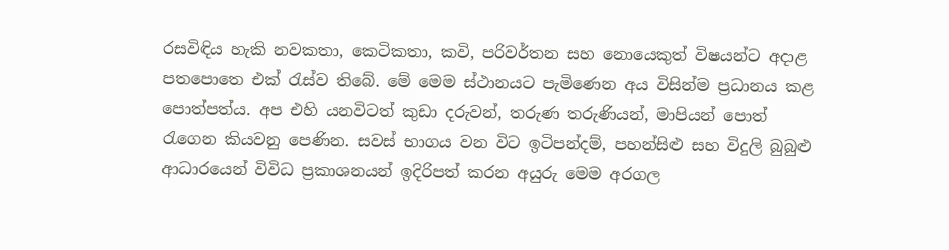රසවිඳිය හැකි නවකතා, කෙටිකතා, කවි, පරිවර්තන සහ නොයෙකුත් විෂයන්ට අදාළ පතපොතෙ එක් රැස්ව තිබේ. මේ මෙම ස්ථානයට පැමිණෙන අය විසින්ම ප්‍රධානය කළ පොත්පත්ය. අප එහි යනවිටත් කුඩා දරුවන්, තරුණ තරුණියන්, මාපියන් පොත් රැගෙන කියවනු පෙණින. සවස් භාගය වන විට ඉටිපන්දම්, පහන්සිළු සහ විදුලි බුබුළු ආධාරයෙන් විවිධ ප්‍රකාශනයන් ඉදිරිපත් කරන අයුරු මෙම අරගල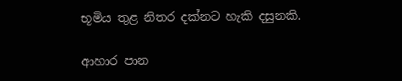භූමිය තුළ නිතර දක්නට හැකි දසුනකි.

ආහාර පාන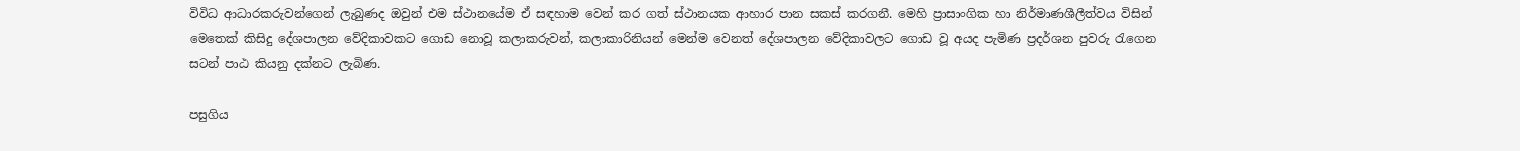විවිධ ආධාරකරුවන්ගෙන් ලැබුණද ඔවුන් එම ස්ථානයේම ඒ සඳහාම වෙන් කර ගත් ස්ථානයක ආහාර පාන සකස් කරගනී. මෙහි ප්‍රාසාංගික හා නිර්මාණශීලීත්වය විසින් මෙතෙක් කිසිදු දේශපාලන වේදිකාවකට ගොඩ නොවූ කලාකරුවන්, කලාකාරිනියන් මෙන්ම වෙනත් දේශපාලන වේදිකාවලට ගොඩ වූ අයද පැමිණ ප්‍රදර්ශන පුවරු රැගෙන සටන් පාඨ කියනු දක්නට ලැබිණ.

පසුගිය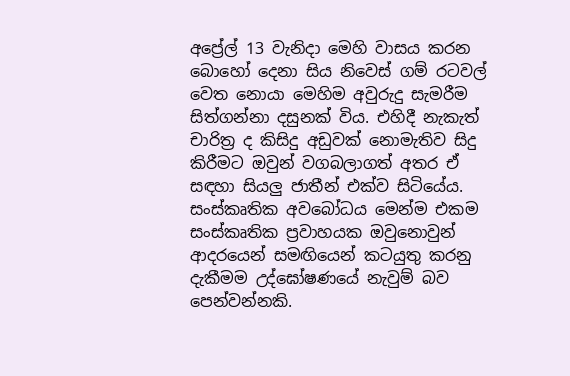අප්‍රේල් 13 වැනිදා මෙහි වාසය කරන බොහෝ දෙනා සිය නිවෙස් ගම් රටවල් වෙත නොයා මෙහිම අවුරුදු සැමරීම සිත්ගන්නා දසුනක් විය. එහිදී නැකැත් චාරිත්‍ර ද කිසිදු අඩුවක් නොමැතිව සිදු කිරීමට ඔවුන් වගබලාගත් අතර ඒ සඳහා සියලු ජාතීන් එක්ව සිටියේය. සංස්කෘතික අවබෝධය මෙන්ම එකම සංස්කෘතික ප්‍රවාහයක ඔවුනොවුන් ආදරයෙන් සමඟියෙන් කටයුතු කරනු දැකීමම උද්ඝෝෂණයේ නැවුම් බව පෙන්වන්නකි.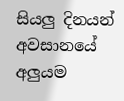සියලු දිනයන් අවසානයේ අලුයම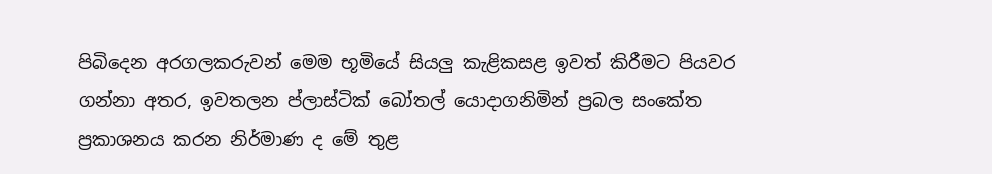පිබිදෙන අරගලකරුවන් මෙම භූමියේ සියලු කැළිකසළ ඉවත් කිරීමට පියවර ගන්නා අතර, ඉවතලන ප්ලාස්ටික් බෝතල් යොදාගනිමින් ප්‍රබල සංකේත ප්‍රකාශනය කරන නිර්මාණ ද මේ තුළ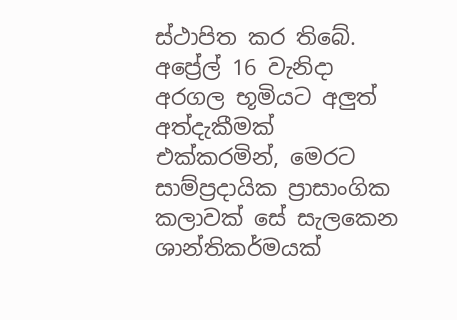ස්ථාපිත කර තිබේ. අප්‍රේල් 16 වැනිදා අරගල භූමියට අලුත් අත්දැකීමක් එක්කරමින්, මෙරට සාම්ප්‍රදායික ප්‍රාසාංගික කලාවක් සේ සැලකෙන ශාන්තිකර්මයක්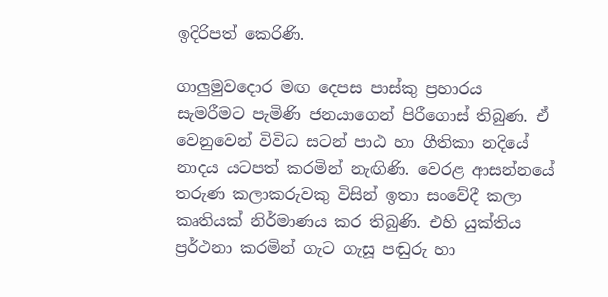ඉදිරිපත් කෙරිණි.

ගාලුමුවදොර මඟ දෙපස පාස්කු ප්‍රහාරය සැමරීමට පැමිණි ජනයාගෙන් පිරීගොස් තිබුණ. ඒ වෙනුවෙන් විවිධ සටන් පාඨ හා ගීතිකා නදියේ නාදය යටපත් කරමින් නැඟිණි. වෙරළ ආසන්නයේ තරුණ කලාකරුවකු විසින් ඉතා සංවේදී කලා කෘතියක් නිර්මාණය කර තිබුණි. එහි යුක්තිය ප්‍රර්ථනා කරමින් ගැට ගැසූ පඬුරු හා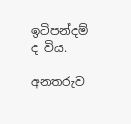ඉටිපන්දම් ද විය.

අනතරුව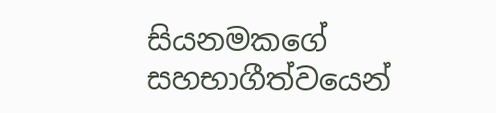සියනමකගේ සහභාගීත්වයෙන්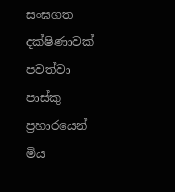සංඝගත දක්ෂිණාවක් පවත්වා පාස්කු ප්‍රහාරයෙන් මිය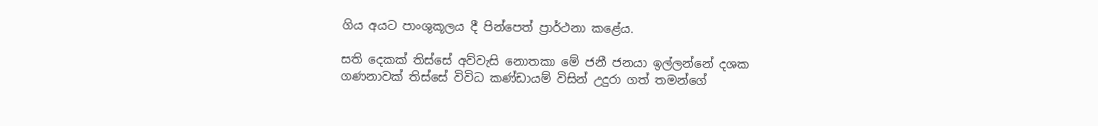ගිය අයට පාංශුකූලය දී පින්පෙත් ප්‍රාර්ථනා කළේය.

සති දෙකක් තිස්සේ අව්වැසි නොතකා මේ ජනී ජනයා ඉල්ලන්නේ දශක ගණනාවක් තිස්සේ විවිධ කණ්ඩායම් විසින් උදුරා ගත් තමන්ගේ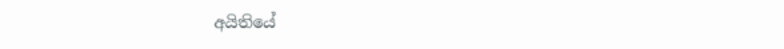අයිතියේ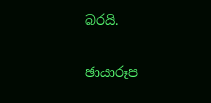බරයි.

ඡායාරූප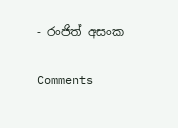- රංජිත් අසංක

Comments